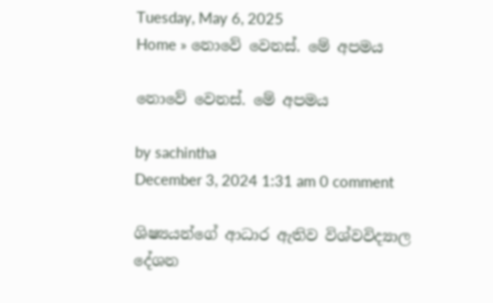Tuesday, May 6, 2025
Home » නොවේ වෙනස්. මේ අපමය

නොවේ වෙනස්. මේ අපමය

by sachintha
December 3, 2024 1:31 am 0 comment

ශිෂ්‍යයන්ගේ ආධාර ඇතිව විශ්වවිද්‍යාල දේශන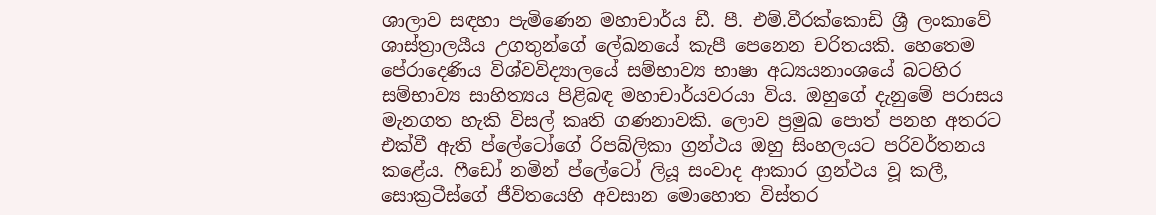ශාලාව සඳහා පැමිණෙන මහාචාර්ය ඩී. පී. එම්.වීරක්කොඩි ශ්‍රී ලංකාවේ ශාස්ත්‍රාලයීය උගතුන්ගේ ලේඛනයේ කැපී පෙනෙන චරිතයකි. හෙතෙම පේරාදෙණිය විශ්වවිද්‍යාලයේ සම්භාව්‍ය භාෂා අධ්‍යයනාංශයේ බටහිර සම්භාව්‍ය සාහිත්‍යය පිළිබඳ මහාචාර්යවරයා විය. ඔහුගේ දැනුමේ පරාසය මැනගත හැකි විසල් කෘති ගණනාවකි. ලොව ප්‍රමුඛ පොත් පනහ අතරට එක්වී ඇති ප්ලේටෝගේ රිපබ්ලිකා ග්‍රන්ථය ඔහු සිංහලයට පරිවර්තනය කළේය. ෆීඩෝ නමින් ප්ලේටෝ ලියූ සංවාද ආකාර ග්‍රන්ථය වූ කලී, සොක්‍රටීස්ගේ ජීවිතයෙහි අවසාන මොහොත විස්තර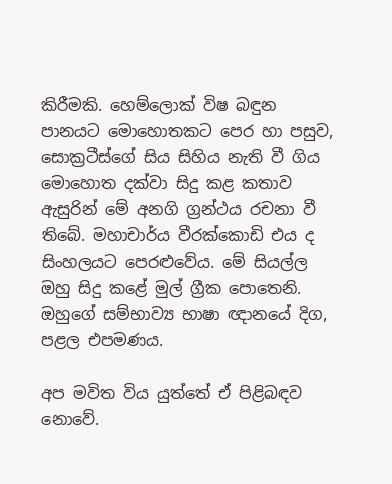කිරීමකි. හෙම්ලොක් විෂ බඳුන පානයට මොහොතකට පෙර හා පසුව, සොක්‍රටීස්ගේ සිය සිහිය නැති වී ගිය මොහොත දක්වා සිදු කළ කතාව ඇසුරින් මේ අනගි ග්‍රන්ථය රචනා වී තිබේ. මහාචාර්ය වීරක්කොඩි එය ද සිංහලයට පෙරළුවේය. මේ සියල්ල ඔහු සිදු කළේ මුල් ග්‍රීක පොතෙනි. ඔහුගේ සම්භාව්‍ය භාෂා ඥානයේ දිග, පළල එපමණය.

අප මවිත විය යුත්තේ ඒ පිළිබඳව නොවේ.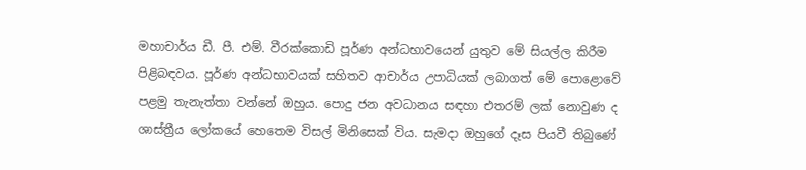මහාචාර්ය ඩී. පී. එම්. වීරක්කොඩි පූර්ණ අන්ධභාවයෙන් යුතුව මේ සියල්ල කිරීම පිළිබඳවය. පූර්ණ අන්ධභාවයක් සහිතව ආචාර්ය උපාධියක් ලබාගත් මේ පොළොවේ පළමු තැනැත්තා වන්නේ ඔහුය. පොදු ජන අවධානය සඳහා එතරම් ලක් නොවුණ ද ශාස්ත්‍රීය ලෝකයේ හෙතෙම විසල් මිනිසෙක් විය. සැමදා ඔහුගේ දෑස පියවී තිබුණේ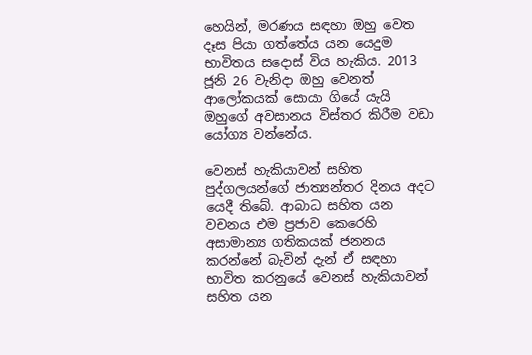හෙයින්, මරණය සඳහා ඔහු වෙත දෑස පියා ගත්තේය යන යෙදුම භාවිතය සදොස් විය හැකිය. 2013 ජූනි 26 වැනිදා ඔහු වෙනත් ආලෝකයක් සොයා ගියේ යැයි ඔහුගේ අවසානය විස්තර කිරීම වඩා යෝග්‍ය වන්නේය.

වෙනස් හැකියාවන් සහිත පුද්ගලයන්ගේ ජාත්‍යන්තර දිනය අදට යෙදී තිබේ. ආබාධ සහිත යන වචනය එම ප්‍රජාව කෙරෙහි අසාමාන්‍ය ගතිකයක් ජනනය කරන්නේ බැවින් දැන් ඒ සඳහා භාවිත කරනුයේ වෙනස් හැකියාවන් සහිත යන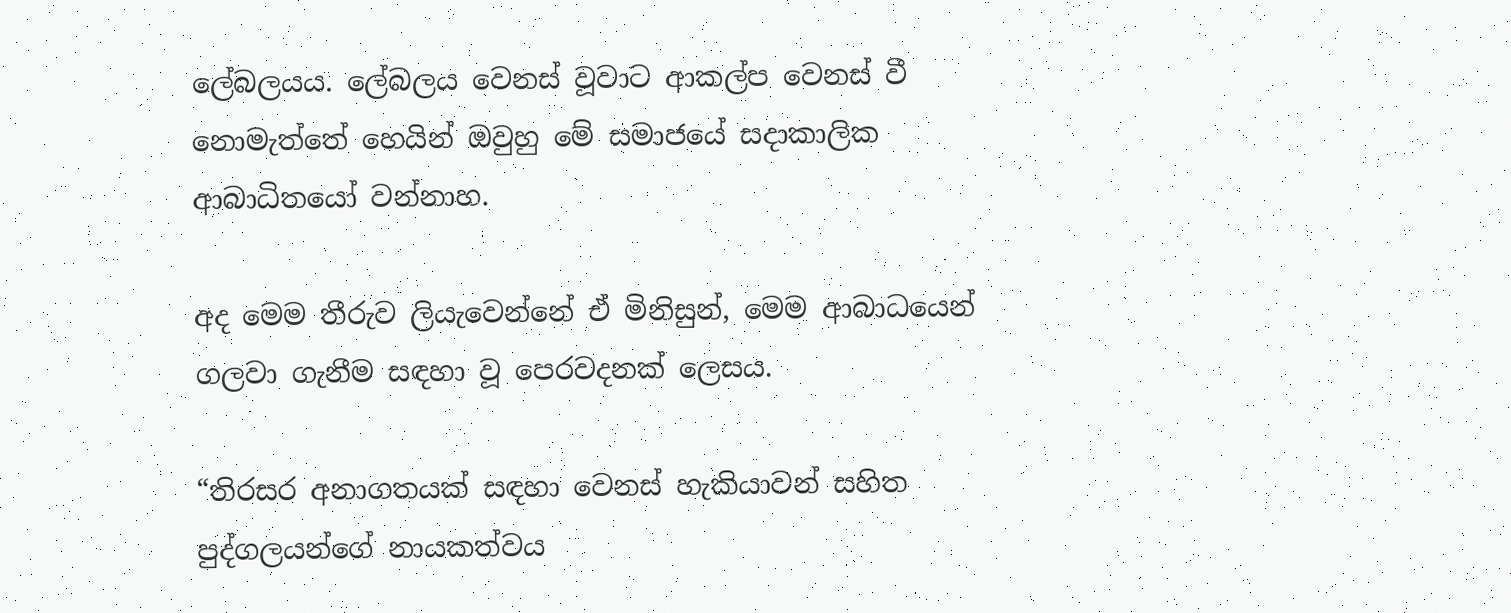ලේබලයය. ලේබලය වෙනස් වූවාට ආකල්ප වෙනස් වී නොමැත්තේ හෙයින් ඔවුහු මේ සමාජයේ සදාකාලික ආබාධිතයෝ වන්නාහ.

අද මෙම තීරුව ලියැවෙන්නේ ඒ මිනිසුන්, මෙම ආබාධයෙන් ගලවා ගැනීම සඳහා වූ පෙරවදනක් ලෙසය.

“තිරසර අනාගතයක් සඳහා වෙනස් හැකියාවන් සහිත පුද්ගලයන්ගේ නායකත්වය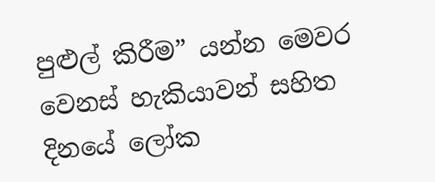පුළුල් කිරීම” යන්න මෙවර වෙනස් හැකියාවන් සහිත දිනයේ ලෝක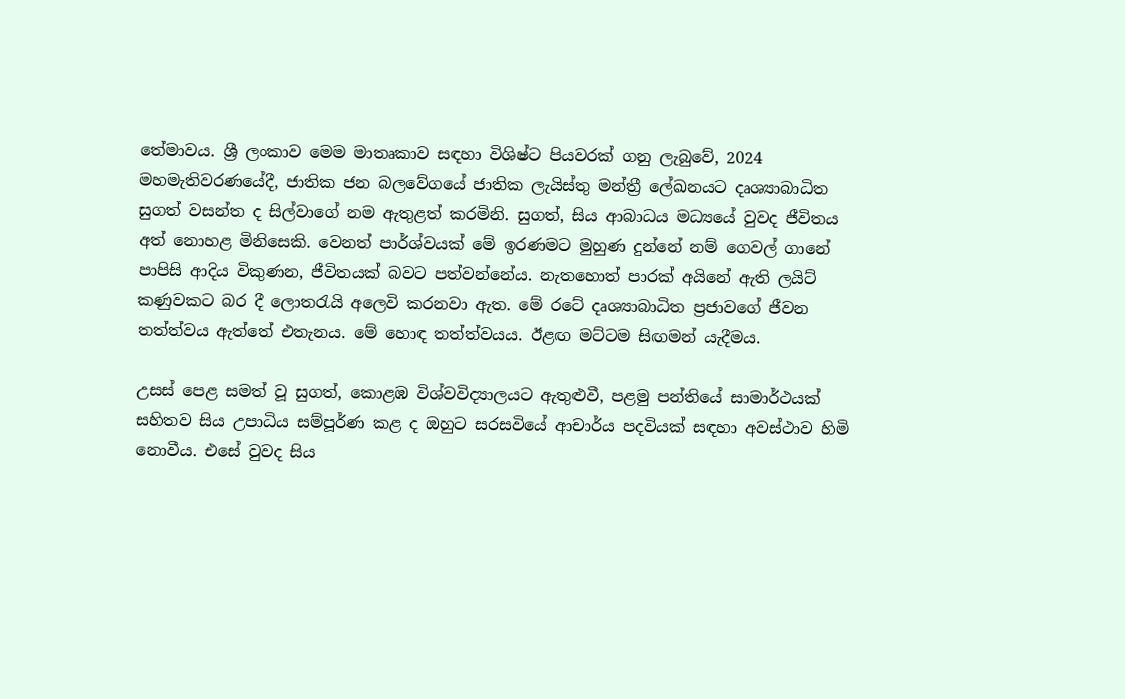තේමාවය. ශ්‍රී ලංකාව මෙම මාතෘකාව සඳහා විශිෂ්ට පියවරක් ගනු ලැබුවේ, 2024 මහමැතිවරණයේදී, ජාතික ජන බලවේගයේ ජාතික ලැයිස්තු මන්ත්‍රී ලේඛනයට දෘශ්‍යාබාධිත සුගත් වසන්ත ද සිල්වාගේ නම ඇතුළත් කරමිනි. සුගත්, සිය ආබාධය මධ්‍යයේ වුවද ජීවිතය අත් නොහළ මිනිසෙකි. වෙනත් පාර්ශ්වයක් මේ ඉරණමට මුහුණ දුන්නේ නම් ගෙවල් ගානේ පාපිසි ආදිය විකුණන, ජීවිතයක් බවට පත්වන්නේය. නැතහොත් පාරක් අයිනේ ඇති ලයිට් කණුවකට බර දී ලොතරැයි අලෙවි කරනවා ඇත. මේ රටේ දෘශ්‍යාබාධිත ප්‍රජාවගේ ජීවන තත්ත්වය ඇත්තේ එතැනය. මේ හොඳ තත්ත්වයය. ඊළඟ මට්ටම සිඟමන් යැදීමය.

උසස් පෙළ සමත් වූ සුගත්, කොළඹ විශ්වවිද්‍යාලයට ඇතුළුවී, පළමු පන්තියේ සාමාර්ථයක් සහිතව සිය උපාධිය සම්පූර්ණ කළ ද ඔහුට සරසවියේ ආචාර්ය පදවියක් සඳහා අවස්ථාව හිමි නොවීය. එසේ වුවද සිය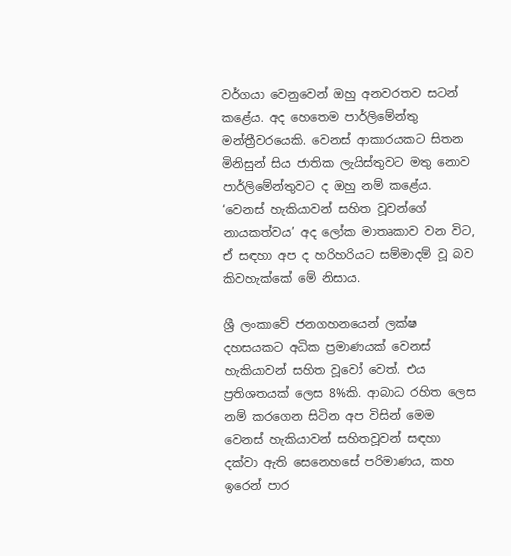වර්ගයා වෙනුවෙන් ඔහු අනවරතව සටන් කළේය. අද හෙතෙම පාර්ලිමේන්තු මන්ත්‍රීවරයෙකි. වෙනස් ආකාරයකට සිතන මිනිසුන් සිය ජාතික ලැයිස්තුවට මතු නොව පාර්ලිමේන්තුවට ද ඔහු නම් කළේය. ‘වෙනස් හැකියාවන් සහිත වූවන්ගේ නායකත්වය’ අද ලෝක මාතෘකාව වන විට, ඒ සඳහා අප ද හරිහරියට සම්මාදම් වූ බව කිවහැක්කේ මේ නිසාය.

ශ්‍රී ලංකාවේ ජනගහනයෙන් ලක්ෂ දහසයකට අධික ප්‍රමාණයක් වෙනස් හැකියාවන් සහිත වූවෝ වෙත්. එය ප්‍රතිශතයක් ලෙස 8%කි. ආබාධ රහිත ලෙස නම් කරගෙන සිටින අප විසින් මෙම වෙනස් හැකියාවන් සහිතවූවන් සඳහා දක්වා ඇති සෙනෙහසේ පරිමාණය, කහ ඉරෙන් පාර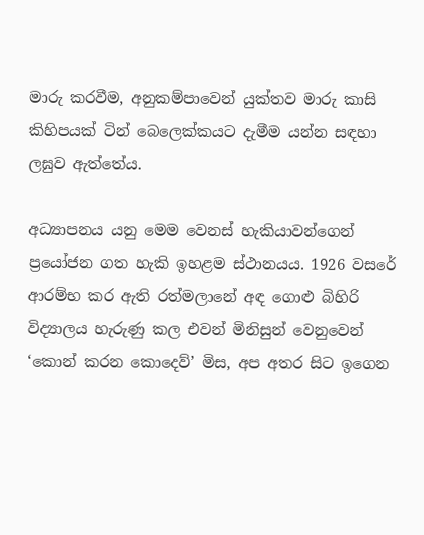මාරු කරවීම, අනුකම්පාවෙන් යුක්තව මාරු කාසි කිහිපයක් ටින් බෙලෙක්කයට දැමීම යන්න සඳහා ලඝුව ඇත්තේය.

අධ්‍යාපනය යනු මෙම වෙනස් හැකියාවන්ගෙන් ප්‍රයෝජන ගත හැකි ඉහළම ස්ථානයය. 1926 වසරේ ආරම්භ කර ඇති රත්මලානේ අඳ ගොළු බිහිරි විද්‍යාලය හැරුණු කල එවන් මිනිසුන් වෙනුවෙන් ‘කොන් කරන කොදෙව්’ මිස, අප අතර සිට ඉගෙන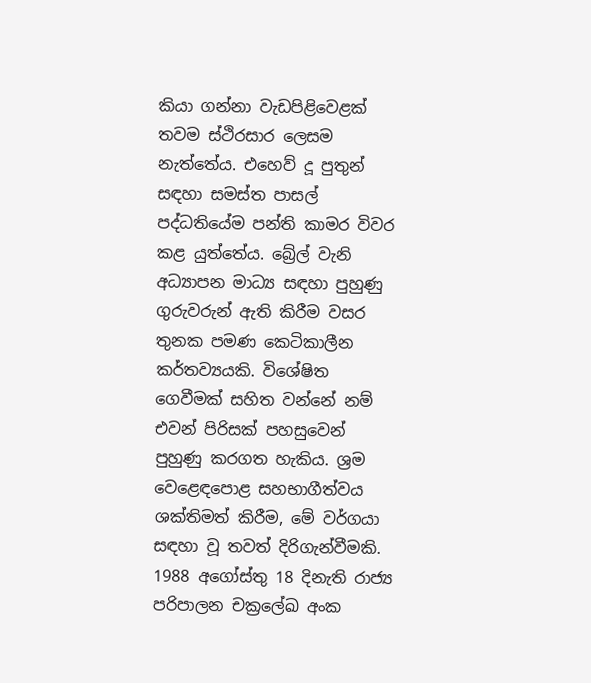කියා ගන්නා වැඩපිළිවෙළක් තවම ස්ථිරසාර ලෙසම නැත්තේය. එහෙව් දූ පුතුන් සඳහා සමස්ත පාසල් පද්ධතියේම පන්ති කාමර විවර කළ යුත්තේය. බ්‍රේල් වැනි අධ්‍යාපන මාධ්‍ය සඳහා පුහුණු ගුරුවරුන් ඇති කිරීම වසර තුනක පමණ කෙටිකාලීන කර්තව්‍යයකි. විශේෂිත ගෙවීමක් සහිත වන්නේ නම් එවන් පිරිසක් පහසුවෙන් පුහුණු කරගත හැකිය. ශ්‍රම වෙළෙඳපොළ සහභාගීත්වය ශක්තිමත් කිරීම, මේ වර්ගයා සඳහා වූ තවත් දිරිගැන්වීමකි. 1988 අගෝස්තු 18 දිනැති රාජ්‍ය පරිපාලන චක්‍රලේඛ අංක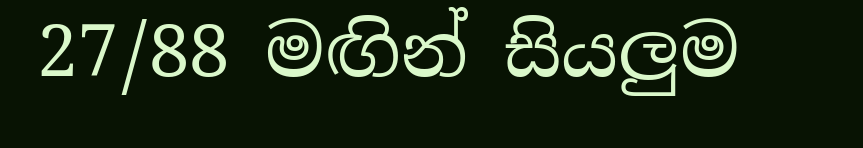27/88 මඟින් සියලුම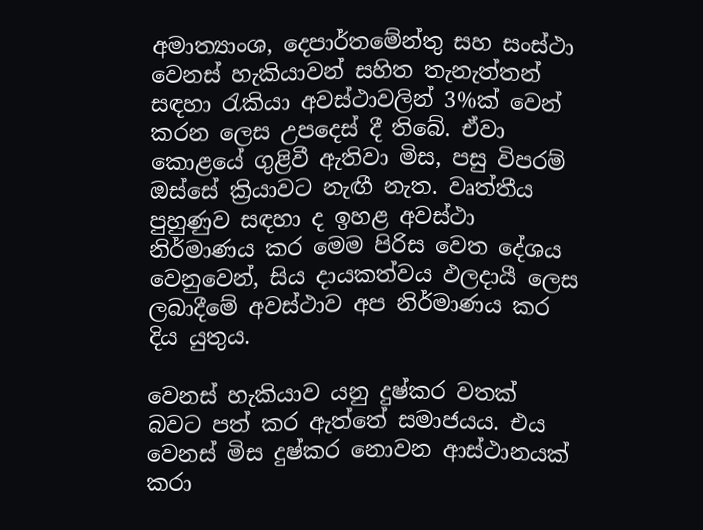අමාත්‍යාංශ, දෙපාර්තමේන්තු සහ සංස්ථා වෙනස් හැකියාවන් සහිත තැනැත්තන් සඳහා රැකියා අවස්ථාවලින් 3%ක් වෙන් කරන ලෙස උපදෙස් දී තිබේ. ඒවා කොළයේ ගුළිවී ඇතිවා මිස, පසු විපරම් ඔස්සේ ක්‍රියාවට නැඟී නැත. වෘත්තීය පුහුණුව සඳහා ද ඉහළ අවස්ථා නිර්මාණය කර මෙම පිරිස වෙත දේශය වෙනුවෙන්, සිය දායකත්වය ඵලදායී ලෙස ලබාදීමේ අවස්ථාව අප නිර්මාණය කර දිය යුතුය.

වෙනස් හැකියාව යනු දුෂ්කර වතක් බවට පත් කර ඇත්තේ සමාජයය. එය වෙනස් මිස දුෂ්කර නොවන ආස්ථානයක් කරා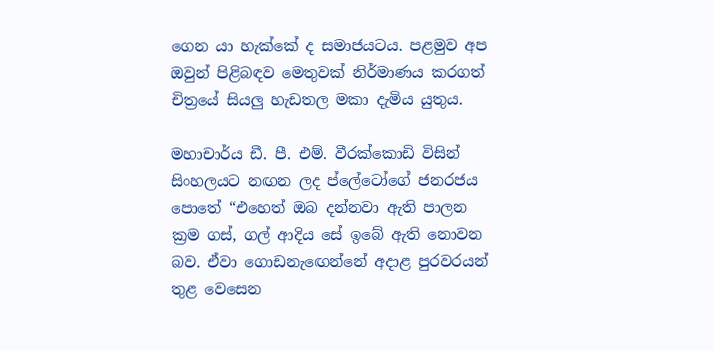ගෙන යා හැක්කේ ද සමාජයටය. පළමුව අප ඔවුන් පිළිබඳව මෙතුවක් නිර්මාණය කරගත් චිත්‍රයේ සියලු හැඩතල මකා දැමිය යුතුය.

මහාචාර්ය ඩී. පී. එම්. වීරක්කොඩි විසින් සිංහලයට නඟන ලද ප්ලේටෝගේ ජනරජය පොතේ “එහෙත් ඔබ දන්නවා ඇති පාලන ක්‍රම ගස්, ගල් ආදිය සේ ඉබේ ඇති නොවන බව. ඒවා ගොඩනැඟෙන්නේ අදාළ පුරවරයන් තුළ වෙසෙන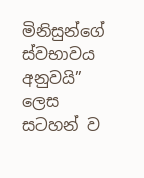මිනිසුන්ගේ ස්වභාවය අනුවයි” ලෙස සටහන් ව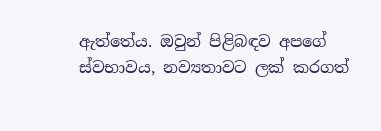ඇත්තේය. ඔවුන් පිළිබඳව අපගේ ස්වභාවය, නව්‍යතාවට ලක් කරගත්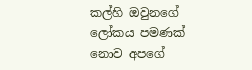කල්හි ඔවුනගේ ලෝකය පමණක් නොව අපගේ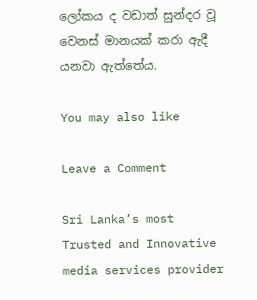ලෝකය ද වඩාත් සුන්දර වූ වෙනස් මානයක් කරා ඇදී යනවා ඇත්තේය.

You may also like

Leave a Comment

Sri Lanka’s most Trusted and Innovative media services provider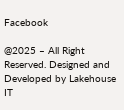Facebook

@2025 – All Right Reserved. Designed and Developed by Lakehouse IT